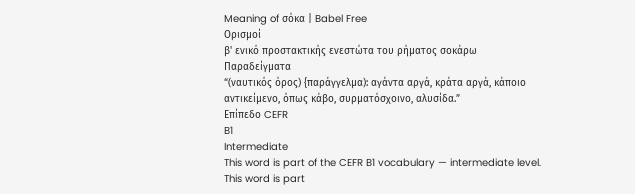Meaning of σόκα | Babel Free
Ορισμοί
β' ενικό προστακτικής ενεστώτα του ρήματος σοκάρω
Παραδείγματα
“(ναυτικός όρος) {παράγγελμα): αγάντα αργά, κράτα αργά, κάποιο αντικείμενο, όπως κάβο, συρματόσχοινο, αλυσίδα.”
Επίπεδο CEFR
B1
Intermediate
This word is part of the CEFR B1 vocabulary — intermediate level.
This word is part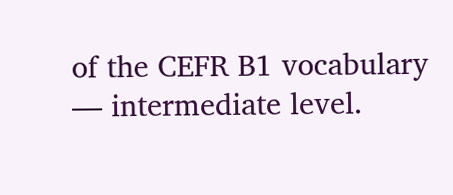of the CEFR B1 vocabulary — intermediate level.